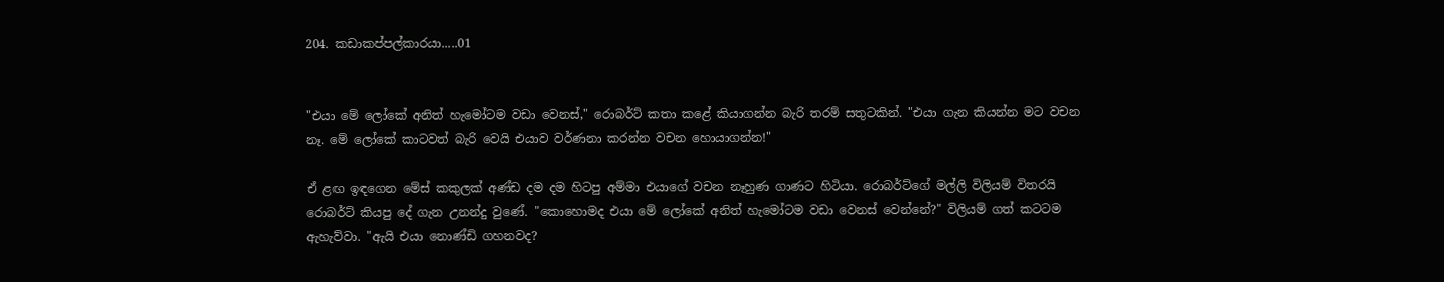204. කඩාකප්පල්කාරයා.....01


"එයා මේ ලෝකේ අනිත් හැමෝටම වඩා වෙනස්," රොබර්ට් කතා කළේ කියාගන්න බැරි තරම් සතුටකින්. "එයා ගැන කියන්න මට වචන නෑ. මේ ලෝකේ කාටවත් බැරි වෙයි එයාව වර්ණනා කරන්න වචන හොයාගන්න!"

ඒ ළඟ ඉඳගෙන මේස් කකුලක් අණ්ඩ දම දම හිටපු අම්මා එයාගේ වචන නෑහුණ ගාණට හිටියා. රොබර්ට්ගේ මල්ලි විලියම් විතරයි රොබර්ට් කියපු දේ ගැන උනන්දු වුණේ. "කොහොමද එයා මේ ලෝකේ අනිත් හැමෝටම වඩා වෙනස් වෙන්නේ?" විලියම් ගත් කටටම ඇහැව්වා. "ඇයි එයා නොණ්ඩි ගහනවද?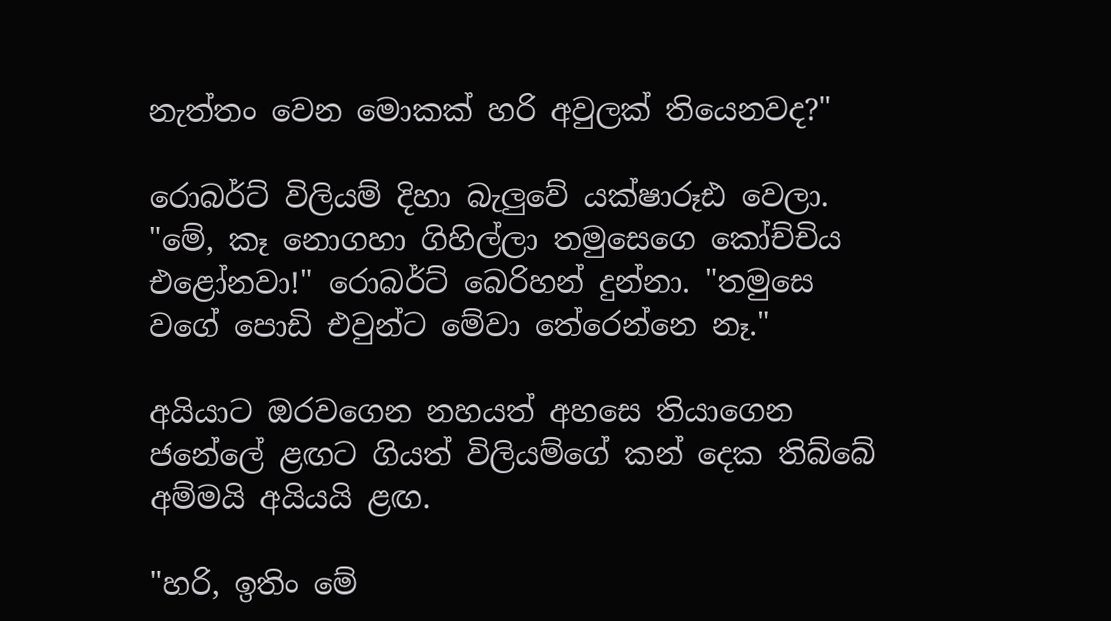නැත්තං වෙන මොකක් හරි අවුලක් තියෙනවද?"

රොබර්ට් විලියම් දිහා බැලුවේ යක්ෂාරූඪ වෙලා. "මේ, කෑ නොගහා ගිහිල්ලා තමුසෙගෙ කෝච්චිය එළෝනවා!" රොබර්ට් බෙරිහන් දුන්නා. "තමුසෙ වගේ පොඩි එවුන්ට මේවා තේරෙන්නෙ නෑ."

අයියාට ඔරවගෙන නහයත් අහසෙ තියාගෙන ජනේලේ ළඟට ගියත් විලියම්ගේ කන් දෙක තිබ්බේ අම්මයි අයියයි ළඟ.

"හරි, ඉතිං මේ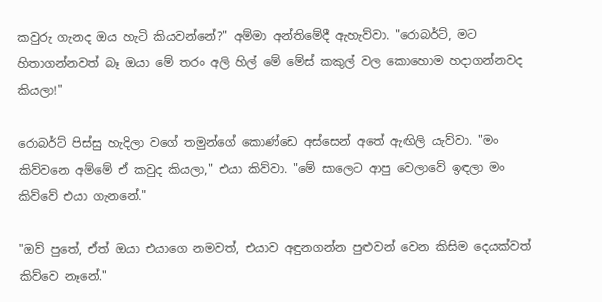කවුරු ගැනද ඔය හැටි කියවන්නේ?" අම්මා අන්තිමේදී ඇහැව්වා. "රොබර්ට්, මට හිතාගන්නවත් බෑ ඔයා මේ තරං අලි හිල් මේ මේස් කකුල් වල කොහොම හදාගන්නවද කියලා!"

රොබර්ට් පිස්සු හැදිලා වගේ තමුන්ගේ කොණ්ඩෙ අස්සෙන් අතේ ඇඟිලි යැව්වා. "මං කිව්වනෙ අම්මේ ඒ කවුද කියලා," එයා කිව්වා. "මේ සාලෙට ආපු වෙලාවේ ඉඳලා මං කිව්වේ එයා ගැනනේ."

"ඔව් පුතේ, ඒත් ඔයා එයාගෙ නමවත්, එයාව අඳුනගන්න පුළුවන් වෙන කිසිම දෙයක්වත් කිව්වෙ නෑනේ."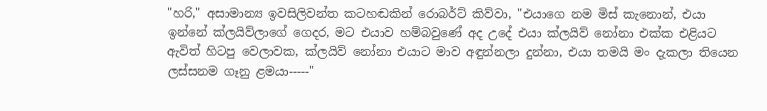"හරි," අසාමාන්‍ය ඉවසිලිවන්ත කටහඬකින් රොබර්ට් කිව්වා, "එයාගෙ නම මිස් කැනොන්, එයා ඉන්නේ ක්ලයිව්ලාගේ ගෙදර, මට එයාව හම්බවුණේ අද උදේ එයා ක්ලයිව් නෝනා එක්ක එළියට ඇවිත් හිටපු වෙලාවක, ක්ලයිව් නෝනා එයාට මාව අඳුන්නලා දුන්නා, එයා තමයි මං දැකලා තියෙන ලස්සනම ගෑනු ළමයා-----"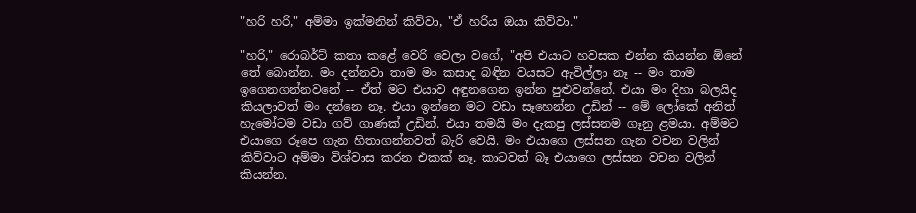"හරි හරි," අම්මා ඉක්මනින් කිව්වා, "ඒ හරිය ඔයා කිව්වා."

"හරි," රොබර්ට් කතා කළේ වෙරි වෙලා වගේ, "අපි එයාට හවසක එන්න කියන්න ඕනේ තේ බොන්න. මං දන්නවා තාම මං කසාද බඳින වයසට ඇවිල්ලා නෑ -- මං තාම ඉගෙනගන්නවනේ -- ඒත් මට එයාව අඳුනගෙන ඉන්න පුළුවන්නේ. එයා මං දිහා බලයිද කියලාවත් මං දන්නෙ නෑ. එයා ඉන්නෙ මට වඩා සෑහෙන්න උඩින් -- මේ ලෝකේ අනිත් හැමෝටම වඩා ගව් ගාණක් උඩින්. එයා තමයි මං දැකපු ලස්සනම ගෑනු ළමයා. අම්මට එයාගෙ රූපෙ ගැන හිතාගන්නවත් බැරි වෙයි. මං එයාගෙ ලස්සන ගැන වචන වලින් කිව්වාට අම්මා විශ්වාස කරන එකක් නෑ. කාටවත් බෑ එයාගෙ ලස්සන වචන වලින් කියන්න.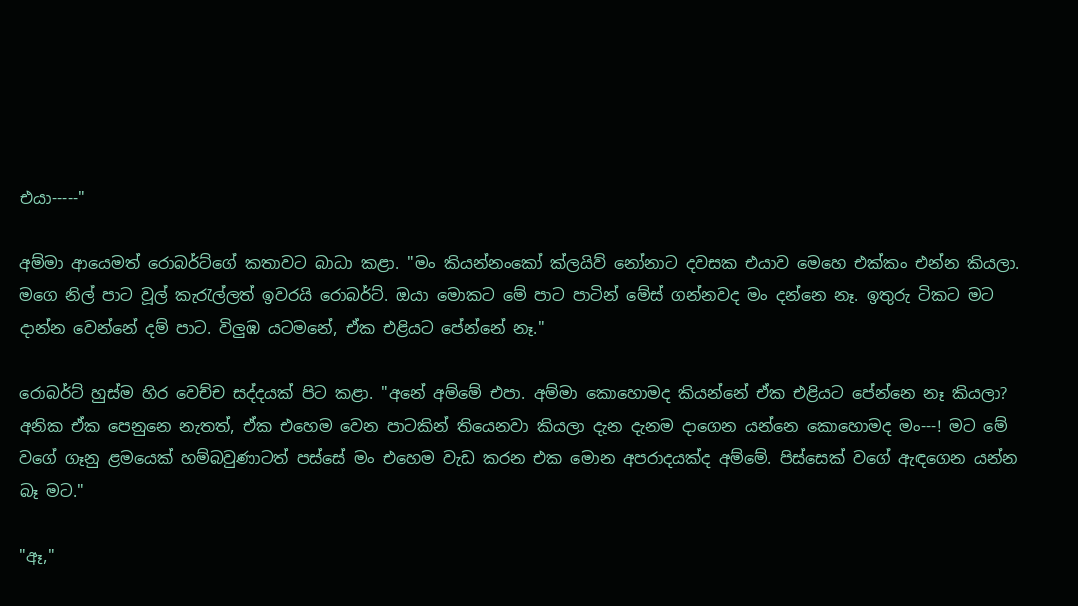එයා-----"

අම්මා ආයෙමත් රොබර්ට්ගේ කතාවට බාධා කළා. "මං කියන්නංකෝ ක්ලයිව් නෝනාට දවසක එයාව මෙහෙ එක්කං එන්න කියලා. මගෙ නිල් පාට වූල් කැරැල්ලත් ඉවරයි රොබර්ට්. ඔයා මොකට මේ පාට පාටින් මේස් ගන්නවද මං දන්නෙ නෑ. ඉතුරු ටිකට මට දාන්න වෙන්නේ දම් පාට. විලුඹ යටමනේ, ඒක එළියට පේන්නේ නෑ."

රොබර්ට් හුස්ම හිර වෙච්ච සද්දයක් පිට කළා. "අනේ අම්මේ එපා. අම්මා කොහොමද කියන්නේ ඒක එළියට පේන්නෙ නෑ කියලා? අනික ඒක පෙනුනෙ නැතත්, ඒක එහෙම වෙන පාටකින් තියෙනවා කියලා දැන දැනම දාගෙන යන්නෙ කොහොමද මං---! මට මේ වගේ ගෑනු ළමයෙක් හම්බවුණාටත් පස්සේ මං එහෙම වැඩ කරන එක මොන අපරාදයක්ද අම්මේ. පිස්සෙක් වගේ ඇඳගෙන යන්න බෑ මට."

"ඈ,"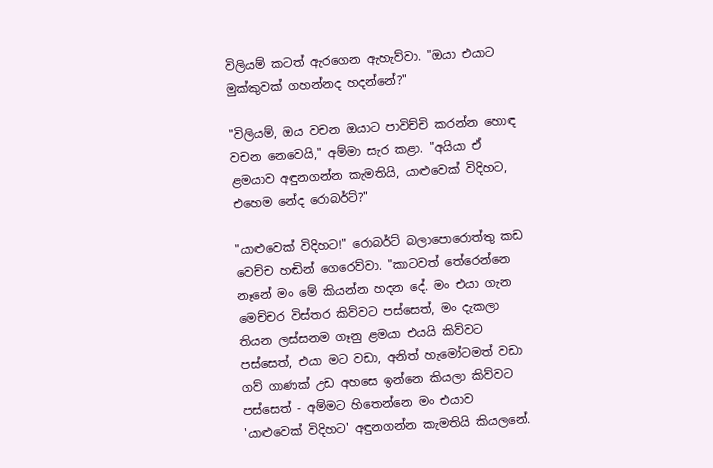විලියම් කටත් ඇරගෙන ඇහැව්වා. "ඔයා එයාට මුක්කුවක් ගහන්නද හදන්නේ?"

"විලියම්, ඔය වචන ඔයාට පාවිච්චි කරන්න හොඳ වචන නෙවෙයි," අම්මා සැර කළා. "අයියා ඒ ළමයාව අඳුනගන්න කැමතියි, යාළුවෙක් විදිහට, එහෙම නේද රොබර්ට්?"

"යාළුවෙක් විදිහට!" රොබර්ට් බලාපොරොත්තු කඩ වෙච්ච හඬින් ගෙරෙව්වා. "කාටවත් තේරෙන්නෙ නෑනේ මං මේ කියන්න හදන දේ. මං එයා ගැන මෙච්චර විස්තර කිව්වට පස්සෙත්, මං දැකලා තියන ලස්සනම ගෑනු ළමයා එයයි කිව්වට පස්සෙත්, එයා මට වඩා, අනිත් හැමෝටමත් වඩා ගව් ගාණක් උඩ අහසෙ ඉන්නෙ කියලා කිව්වට පස්සෙත් - අම්මට හිතෙන්නෙ මං එයාව 'යාළුවෙක් විදිහට' අඳුනගන්න කැමතියි කියලනේ.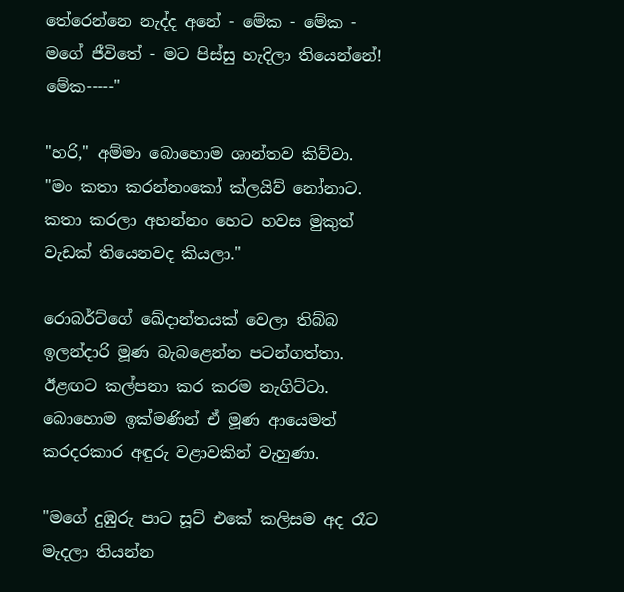තේරෙන්නෙ නැද්ද අනේ - මේක - මේක - මගේ ජීවිතේ - මට පිස්සු හැදිලා තියෙන්නේ! මේක-----"

"හරි," අම්මා බොහොම ශාන්තව කිව්වා. "මං කතා කරන්නංකෝ ක්ලයිව් නෝනාට. කතා කරලා අහන්නං හෙට හවස මුකුත් වැඩක් තියෙනවද කියලා."

රොබර්ට්ගේ ඛේදාන්තයක් වෙලා තිබ්බ ඉලන්දාරි මූණ බැබළෙන්න පටන්ගත්තා. ඊළඟට කල්පනා කර කරම නැගිට්ටා. බොහොම ඉක්මණින් ඒ මූණ ආයෙමත් කරදරකාර අඳුරු වළාවකින් වැහුණා.

"මගේ දුඹුරු පාට සූට් එකේ කලිසම අද රෑට මැදලා තියන්න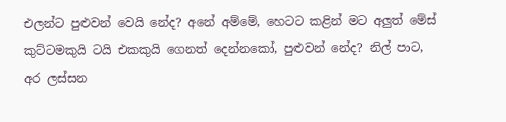එලන්ට පුළුවන් වෙයි නේද? අනේ අම්මේ, හෙටට කළින් මට අලුත් මේස් කුට්ටමකුයි ටයි එකකුයි ගෙනත් දෙන්නකෝ, පුළුවන් නේද? නිල් පාට, අර ලස්සන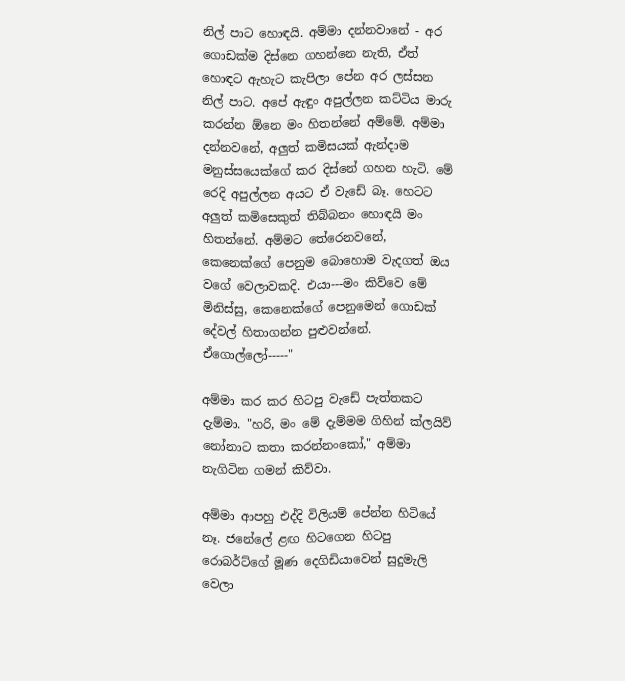නිල් පාට හොඳයි. අම්මා දන්නවානේ - අර ගොඩක්ම දිස්නෙ ගහන්නෙ නැති, ඒත් හොඳට ඇහැට කැපිලා පේන අර ලස්සන නිල් පාට. අපේ ඇඳුං අපුල්ලන කට්ටිය මාරු කරන්න ඕනෙ මං හිතන්නේ අම්මේ. අම්මා දන්නවනේ, අලුත් කමිසයක් ඇන්දාම මනුස්සයෙක්ගේ කර දිස්නේ ගහන හැටි. මේ රෙදි අපුල්ලන අයට ඒ වැඩේ බෑ. හෙටට අලුත් කමිසෙකුත් තිබ්බනං හොඳයි මං හිතන්නේ. අම්මට තේරෙනවනේ, කෙනෙක්ගේ පෙනුම බොහොම වැදගත් ඔය වගේ වෙලාවකදි. එයා---මං කිව්වෙ මේ මිනිස්සු, කෙනෙක්ගේ පෙනුමෙන් ගොඩක් දේවල් හිතාගන්න පුළුවන්නේ. ඒගොල්ලෝ-----"

අම්මා කර කර හිටපු වැඩේ පැත්තකට දැම්මා. "හරි, මං මේ දැම්මම ගිහින් ක්ලයිව් නෝනාට කතා කරන්නංකෝ," අම්මා නැගිටින ගමන් කිව්වා.

අම්මා ආපහු එද්දි විලියම් පේන්න හිටියේ නෑ. ජනේලේ ළඟ හිටගෙන හිටපු රොබර්ට්ගේ මූණ දෙගිඩියාවෙන් සුදුමැලි වෙලා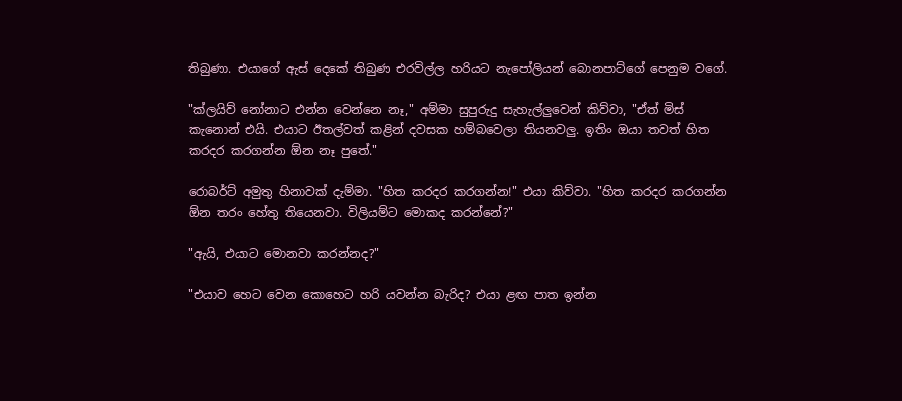තිබුණා. එයාගේ ඇස් දෙකේ තිබුණ එරවිල්ල හරියට නැපෝලියන් බොනපාට්ගේ පෙනුම වගේ.

"ක්ලයිව් නෝනාට එන්න වෙන්නෙ නෑ," අම්මා සුපුරුදු සැහැල්ලුවෙන් කිව්වා, "ඒත් මිස් කැනොන් එයි. එයාට ඊතල්වත් කළින් දවසක හම්බවෙලා තියනවලු. ඉතිං ඔයා තවත් හිත කරදර කරගන්න ඕන නෑ පුතේ."

රොබර්ට් අමුතු හිනාවක් දැම්මා. "හිත කරදර කරගන්න!" එයා කිව්වා. "හිත කරදර කරගන්න ඕන තරං හේතු තියෙනවා. විලියම්ට මොකද කරන්නේ?"

"ඇයි, එයාට මොනවා කරන්නද?"

"එයාව හෙට වෙන කොහෙට හරි යවන්න බැරිද? එයා ළඟ පාත ඉන්න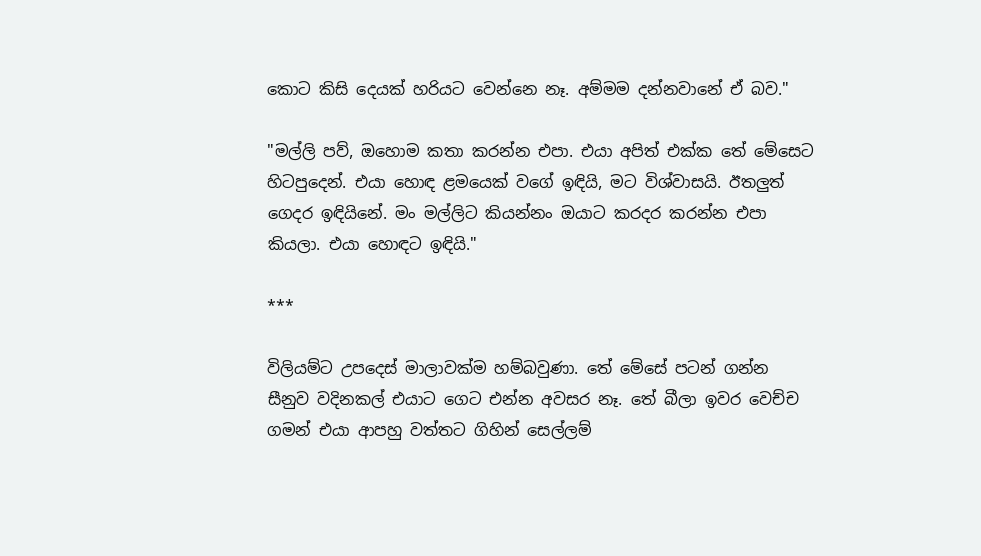කොට කිසි දෙයක් හරියට වෙන්නෙ නෑ. අම්මම දන්නවානේ ඒ බව."

"මල්ලි පව්, ඔහොම කතා කරන්න එපා. එයා අපිත් එක්ක තේ මේසෙට හිටපුදෙන්. එයා හොඳ ළමයෙක් වගේ ඉඳියි, මට විශ්වාසයි. ඊතලුත් ගෙදර ඉඳියිනේ. මං මල්ලිට කියන්නං ඔයාට කරදර කරන්න එපා කියලා. එයා හොඳට ඉඳියි."

***

විලියම්ට උපදෙස් මාලාවක්ම හම්බවුණා. තේ මේසේ පටන් ගන්න සීනුව වදිනකල් එයාට ගෙට එන්න අවසර නෑ. තේ බීලා ඉවර වෙච්ච ගමන් එයා ආපහු වත්තට ගිහින් සෙල්ලම්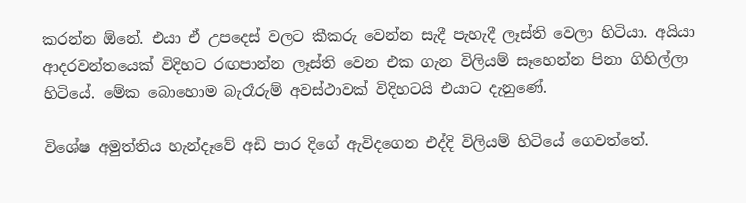කරන්න ඕනේ. එයා ඒ උපදෙස් වලට කීකරු වෙන්න සැදී පැහැදී ලෑස්ති වෙලා හිටියා. අයියා ආදරවන්තයෙක් විදිහට රඟපාන්න ලෑස්ති වෙන එක ගැන විලියම් සෑහෙන්න පිනා ගිහිල්ලා හිටියේ. මේක බොහොම බැරෑරුම් අවස්ථාවක් විදිහටයි එයාට දැනුණේ.

විශේෂ අමුත්තිය හැන්දෑවේ අඩි පාර දිගේ ඇවිදගෙන එද්දි විලියම් හිටියේ ගෙවත්තේ.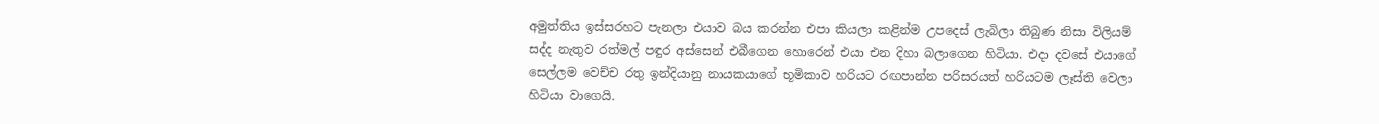අමුත්තිය ඉස්සරහට පැනලා එයාව බය කරන්න එපා කියලා කළින්ම උපදෙස් ලැබිලා තිබුණ නිසා විලියම් සද්ද නැතුව රත්මල් පඳුර අස්සෙන් එබීගෙන හොරෙන් එයා එන දිහා බලාගෙන හිටියා. එදා දවසේ එයාගේ සෙල්ලම වෙච්ච රතු ඉන්දියානු නායකයාගේ භූමිකාව හරියට රඟපාන්න පරිසරයත් හරියටම ලෑස්ති වෙලා හිටියා වාගෙයි.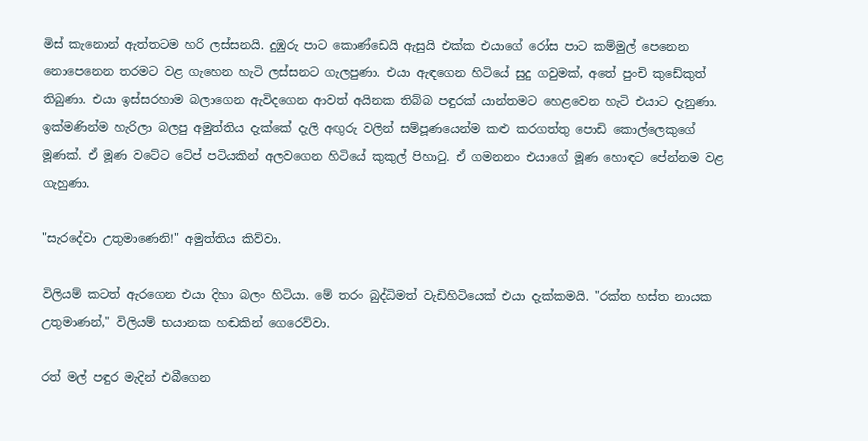මිස් කැනොන් ඇත්තටම හරි ලස්සනයි. දුඹුරු පාට කොණ්ඩෙයි ඇසුයි එක්ක එයාගේ රෝස පාට කම්මුල් පෙනෙන නොපෙනෙන තරමට වළ ගැහෙන හැටි ලස්සනට ගැලපුණා. එයා ඇඳගෙන හිටියේ සුදු ගවුමක්, අතේ පුංචි කුඩේකුත් තිබුණා. එයා ඉස්සරහාම බලාගෙන ඇවිදගෙන ආවත් අයිනක තිබ්බ පඳුරක් යාන්තමට හෙළවෙන හැටි එයාට දැනුණා. ඉක්මණින්ම හැරිලා බලපු අමුත්තිය දැක්කේ දැලි අඟුරු වලින් සම්පූණයෙන්ම කළු කරගත්තු පොඩි කොල්ලෙකුගේ මූණක්. ඒ මූණ වටේට ටේප් පටියකින් අලවගෙන හිටියේ කුකුල් පිහාටු. ඒ ගමනනං එයාගේ මූණ හොඳට පේන්නම වළ ගැහුණා.

"සැරදේවා උතුමාණෙනි!" අමුත්තිය කිව්වා.

විලියම් කටත් ඇරගෙන එයා දිහා බලං හිටියා. මේ තරං බුද්ධිමත් වැඩිහිටියෙක් එයා දැක්කමයි. "රක්ත හස්ත නායක උතුමාණන්," විලියම් භයානක හඬකින් ගෙරෙව්වා.

රත් මල් පඳුර මැදින් එබීගෙන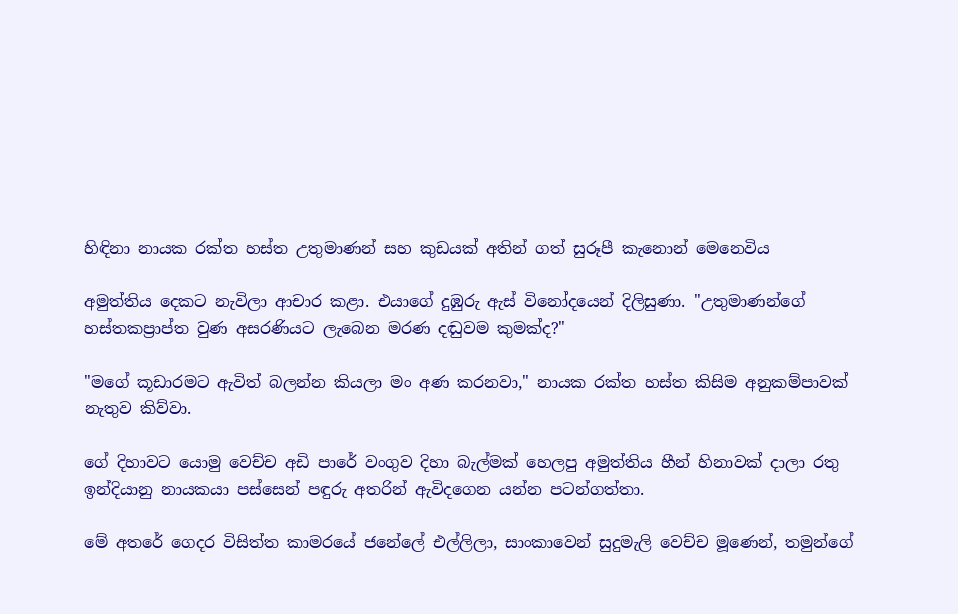හිඳිනා නායක රක්ත හස්ත උතුමාණන් සහ කුඩයක් අතින් ගත් සුරූපී කැනොන් මෙනෙවිය

අමුත්තිය දෙකට නැවිලා ආචාර කළා. එයාගේ දුඹුරු ඇස් විනෝදයෙන් දිලිසුණා. "උතුමාණන්ගේ හස්තකප්‍රාප්ත වුණ අසරණියට ලැබෙන මරණ දඬුවම කුමක්ද?"

"මගේ කූඩාරමට ඇවිත් බලන්න කියලා මං අණ කරනවා," නායක රක්ත හස්ත කිසිම අනුකම්පාවක් නැතුව කිව්වා.

ගේ දිහාවට යොමු වෙච්ච අඩි පාරේ වංගුව දිහා බැල්මක් හෙලපු අමුත්තිය හීන් හිනාවක් දාලා රතු ඉන්දියානු නායකයා පස්සෙන් පඳුරු අතරින් ඇවිදගෙන යන්න පටන්ගත්තා.

මේ අතරේ ගෙදර විසිත්ත කාමරයේ ජනේලේ එල්ලිලා, සාංකාවෙන් සුදුමැලි වෙච්ච මූණෙන්, තමුන්ගේ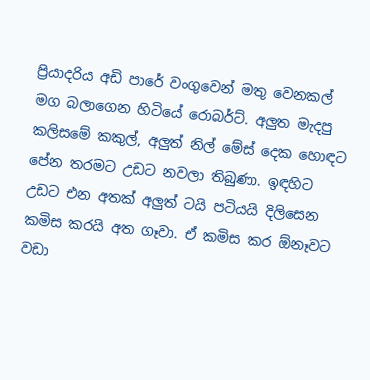ප්‍රියාදරිය අඩි පාරේ වංගුවෙන් මතු වෙනකල් මග බලාගෙන හිටියේ රොබර්ට්. අලුත මැදපු කලිසමේ කකුල්, අලුත් නිල් මේස් දෙක හොඳට පේන තරමට උඩට නවලා තිබුණා. ඉඳහිට උඩට එන අතක් අලුත් ටයි පටියයි දිලිසෙන කමිස කරයි අත ගෑවා. ඒ කමිස කර ඕනෑවට වඩා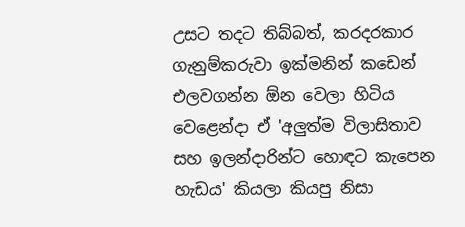උසට තදට තිබ්බත්, කරදරකාර ගැනුම්කරුවා ඉක්මනින් කඩෙන් එලවගන්න ඕන වෙලා හිටිය වෙළෙන්දා ඒ 'අලුත්ම විලාසිතාව සහ ඉලන්දාරින්ට හොඳට කැපෙන හැඩය' කියලා කියපු නිසා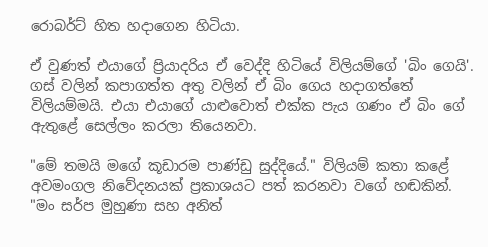රොබර්ට් හිත හදාගෙන හිටියා.

ඒ වුණත් එයාගේ ප්‍රියාදරිය ඒ වෙද්දි හිටියේ විලියම්ගේ 'බිං ගෙයි'. ගස් වලින් කපාගත්ත අතු වලින් ඒ බිං ගෙය හදාගත්තේ විලියම්මයි. එයා එයාගේ යාළුවොත් එක්ක පැය ගණං ඒ බිං ගේ ඇතුළේ සෙල්ලං කරලා තියෙනවා.

"මේ තමයි මගේ කූඩාරම පාණ්ඩු සුද්දියේ." විලියම් කතා කළේ අවමංගල නිවේදනයක් ප්‍රකාශයට පත් කරනවා වගේ හඬකින්. "මං සර්ප මුහුණා සහ අනිත්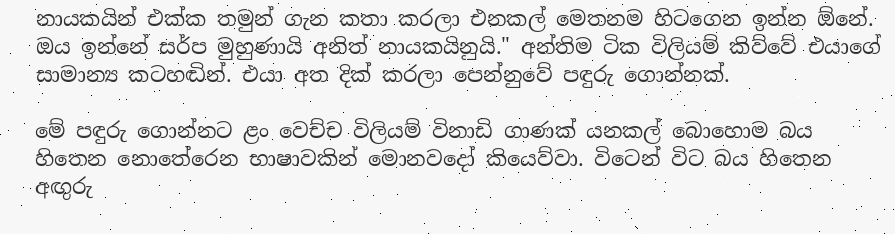නායකයින් එක්ක තමුන් ගැන කතා කරලා එනකල් මෙතනම හිටගෙන ඉන්න ඕනේ. ඔය ඉන්නේ සර්ප මුහුණායි අනිත් නායකයිනුයි." අන්තිම ටික විලියම් කිව්වේ එයාගේ සාමාන්‍ය කටහඬින්. එයා අත දික් කරලා පෙන්නුවේ පඳුරු ගොන්නක්.

මේ පඳුරු ගොන්නට ළං වෙච්ච විලියම් විනාඩි ගාණක් යනකල් බොහොම බය හිතෙන නොතේරෙන භාෂාවකින් මොනවදෝ කියෙව්වා. විටෙන් විට බය හිතෙන අඟුරු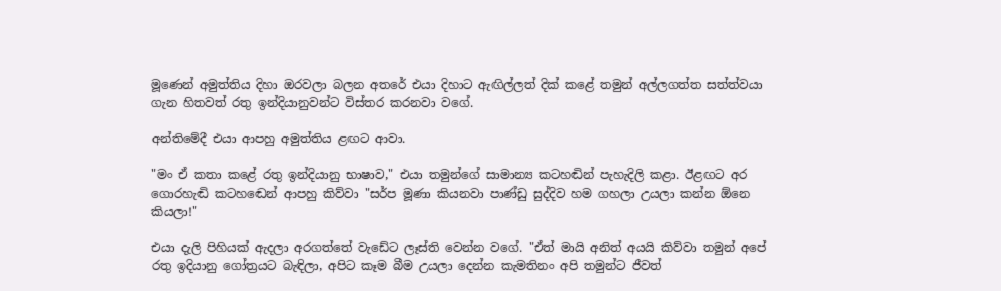මූණෙන් අමුත්තිය දිහා ඔරවලා බලන අතරේ එයා දිහාට ඇඟිල්ලත් දික් කළේ තමුන් අල්ලගත්ත සත්ත්වයා ගැන හිතවත් රතු ඉන්දියානුවන්ට විස්තර කරනවා වගේ.

අන්තිමේදී එයා ආපහු අමුත්තිය ළඟට ආවා.

"මං ඒ කතා කළේ රතු ඉන්දියානු භාෂාව," එයා තමුන්ගේ සාමාන්‍ය කටහඬින් පැහැදිලි කළා. ඊළඟට අර ගොරහැඬි කටහඬෙන් ආපහු කිව්වා "සර්ප මූණා කියනවා පාණ්ඩු සුද්දිව හම ගහලා උයලා කන්න ඕනෙ කියලා!"

එයා දැලි පිහියක් ඇදලා අරගත්තේ වැඩේට ලෑස්ති වෙන්න වගේ. "ඒත් මායි අනිත් අයයි කිව්වා තමුන් අපේ රතු ඉදියානු ගෝත්‍රයට බැඳිලා, අපිට කෑම බීම උයලා දෙන්න කැමතිනං අපි තමුන්ට ජීවත්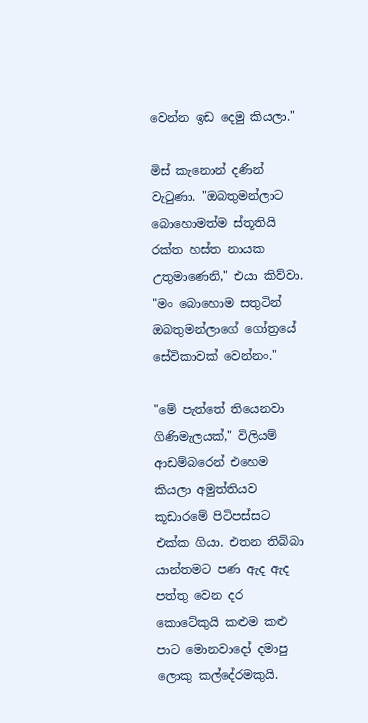වෙන්න ඉඩ දෙමු කියලා."

මිස් කැනොන් දණින් වැටුණා. "ඔබතුමන්ලාට බොහොමත්ම ස්තූතියි රක්ත හස්ත නායක උතුමාණෙනි," එයා කිව්වා. "මං බොහොම සතුටින් ඔබතුමන්ලාගේ ගෝත්‍රයේ සේවිකාවක් වෙන්නං."

"මේ පැත්තේ තියෙනවා ගිණිමැලයක්," විලියම් ආඩම්බරෙන් එහෙම කියලා අමුත්තියව කූඩාරමේ පිටිපස්සට එක්ක ගියා. එතන තිබ්බා යාන්තමට පණ ඇද ඇද පත්තු වෙන දර කොටේකුයි කළුම කළු පාට මොනවාදෝ දමාපු ලොකු කල්දේරමකුයි.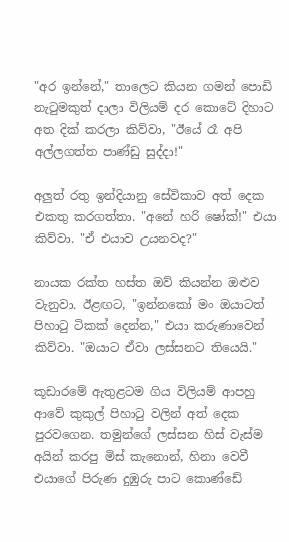"අර ඉන්නේ," තාලෙට කියන ගමන් පොඩි නැටුමකුත් දාලා විලියම් දර කොටේ දිහාට අත දික් කරලා කිව්වා, "ඊයේ රෑ අපි අල්ලගත්ත පාණ්ඩු සුද්දා!"

අලුත් රතු ඉන්දියානු සේවිකාව අත් දෙක එකතු කරගත්තා. "අනේ හරි ෂෝක්!" එයා කිව්වා. "ඒ එයාව උයනවද?"

නායක රක්ත හස්ත ඔව් කියන්න ඔළුව වැනුවා. ඊළඟට, "ඉන්නකෝ මං ඔයාටත් පිහාටු ටිකක් දෙන්න," එයා කරුණාවෙන් කිව්වා. "ඔයාට ඒවා ලස්සනට තියෙයි."

කූඩාරමේ ඇතුළටම ගිය විලියම් ආපහු ආවේ කුකුල් පිහාටු වලින් අත් දෙක පුරවගෙන. තමුන්ගේ ලස්සන හිස් වැස්ම අයින් කරපු මිස් කැනොන්, හිනා වෙවී එයාගේ පිරුණ දුඹුරු පාට කොණ්ඩේ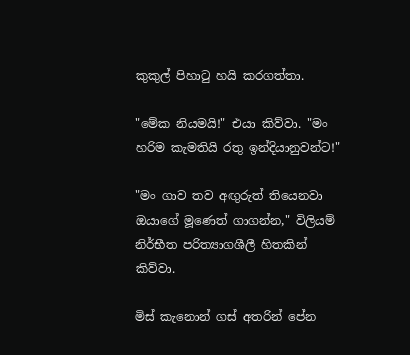කුකුල් පිහාටු හයි කරගත්තා.

"මේක නියමයි!" එයා කිව්වා. "මං හරිම කැමතියි රතු ඉන්දියානුවන්ට!"

"මං ගාව තව අඟුරුත් තියෙනවා ඔයාගේ මූණෙත් ගාගන්න," විලියම් නිර්භීත පරිත්‍යාගශීලී හිතකින් කිව්වා.

මිස් කැනොන් ගස් අතරින් පේන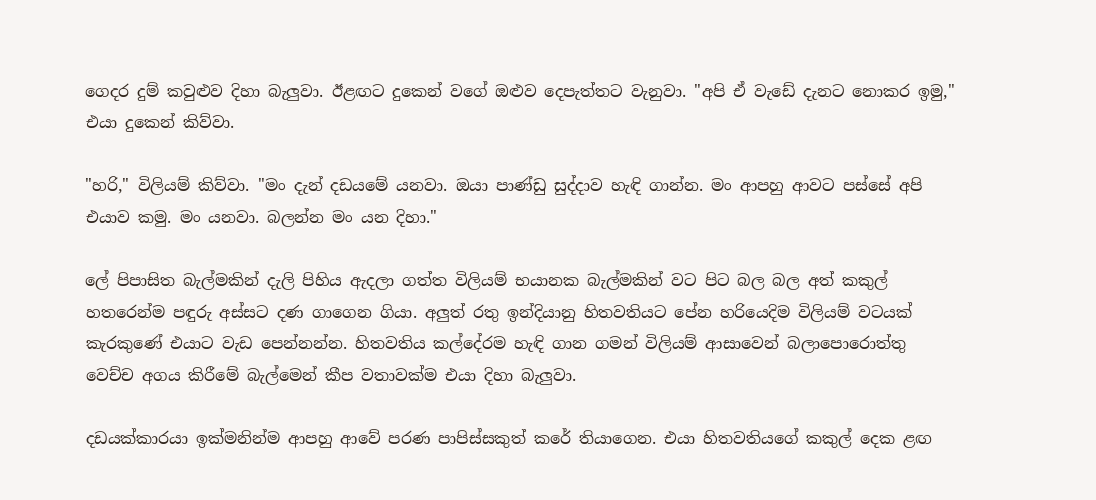ගෙදර දුම් කවුළුව දිහා බැලුවා. ඊළඟට දුකෙන් වගේ ඔළුව දෙපැත්තට වැනුවා. "අපි ඒ වැඩේ දැනට නොකර ඉමු," එයා දුකෙන් කිව්වා.

"හරි," විලියම් කිව්වා. "මං දැන් දඩයමේ යනවා. ඔයා පාණ්ඩු සුද්දාව හැඳි ගාන්න. මං ආපහු ආවට පස්සේ අපි එයාව කමු. මං යනවා. බලන්න මං යන දිහා."

ලේ පිපාසිත බැල්මකින් දැලි පිහිය ඇදලා ගත්ත විලියම් භයානක බැල්මකින් වට පිට බල බල අත් කකුල් හතරෙන්ම පඳුරු අස්සට දණ ගාගෙන ගියා. අලුත් රතු ඉන්දියානු හිතවතියට පේන හරියෙදිම විලියම් වටයක් කැරකුණේ එයාට වැඩ පෙන්නන්න. හිතවතිය කල්දේරම හැඳි ගාන ගමන් විලියම් ආසාවෙන් බලාපොරොත්තු වෙච්ච අගය කිරීමේ බැල්මෙන් කීප වතාවක්ම එයා දිහා බැලුවා.

දඩයක්කාරයා ඉක්මනින්ම ආපහු ආවේ පරණ පාපිස්සකුත් කරේ තියාගෙන. එයා හිතවතියගේ කකුල් දෙක ළඟ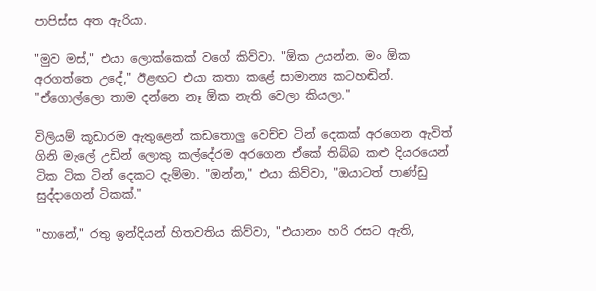පාපිස්ස අත ඇරියා.

"මුව මස්," එයා ලොක්කෙක් වගේ කිව්වා. "ඕක උයන්න. මං ඕක අරගත්තෙ උදේ," ඊළඟට එයා කතා කළේ සාමාන්‍ය කටහඬින්. "ඒගොල්ලො තාම දන්නෙ නෑ ඕක නැති වෙලා කියලා."

විලියම් කූඩාරම ඇතුළෙන් කඩතොලු වෙච්ච ටින් දෙකක් අරගෙන ඇවිත් ගිනි මැලේ උඩින් ලොකු කල්දේරම අරගෙන ඒකේ තිබ්බ කළු දියරයෙන් ටික ටික ටින් දෙකට දැම්මා. "ඔන්න," එයා කිව්වා, "ඔයාටත් පාණ්ඩු සුද්දාගෙන් ටිකක්."

"හානේ," රතු ඉන්දියන් හිතවතිය කිව්වා, "එයානං හරි රසට ඇති,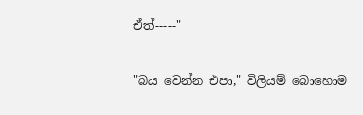ඒත්-----"

"බය වෙන්න එපා," විලියම් බොහොම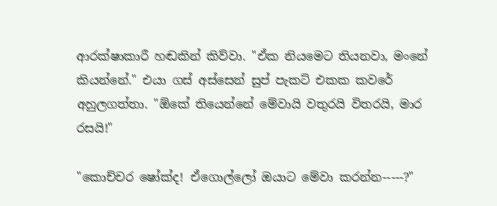ආරක්ෂාකාරී හඬකින් කිව්වා. "ඒක නියමෙට තියනවා, මංනේ කියන්නේ." එයා ගස් අස්සෙන් සුප් පැකට් එකක කවරේ අහුලගත්තා. "ඕකේ තියෙන්නේ මේවායි වතුරයි විතරයි, මාර රසයි!"

"කොච්චර ෂෝක්ද! ඒගොල්ලෝ ඔයාට මේවා කරන්න-----?"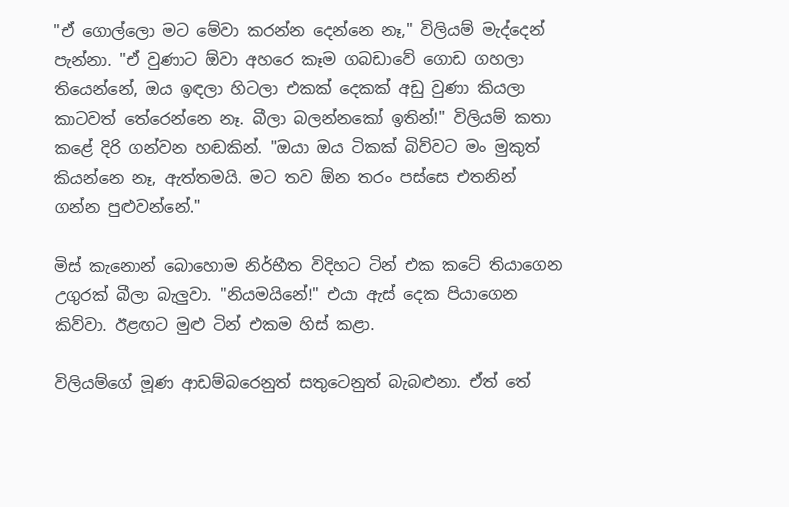"ඒ ගොල්ලො මට මේවා කරන්න දෙන්නෙ නෑ," විලියම් මැද්දෙන් පැන්නා. "ඒ වුණාට ඕවා අහරෙ කෑම ගබඩාවේ ගොඩ ගහලා තියෙන්නේ, ඔය ඉඳලා හිටලා එකක් දෙකක් අඩු වුණා කියලා කාටවත් තේරෙන්නෙ නෑ. බීලා බලන්නකෝ ඉතින්!" විලියම් කතා කළේ දිරි ගන්වන හඬකින්. "ඔයා ඔය ටිකක් බිව්වට මං මුකුත් කියන්නෙ නෑ, ඇත්තමයි. මට තව ඕන තරං පස්සෙ එතනින් ගන්න පුළුවන්නේ."

මිස් කැනොන් බොහොම නිර්භීත විදිහට ටින් එක කටේ තියාගෙන උගුරක් බීලා බැලුවා. "නියමයිනේ!" එයා ඇස් දෙක පියාගෙන කිව්වා. ඊළඟට මුළු ටින් එකම හිස් කළා.

විලියම්ගේ මූණ ආඩම්බරෙනුත් සතුටෙනුත් බැබළුනා. ඒත් තේ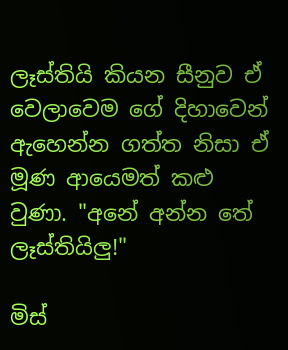ලෑස්තියි කියන සීනුව ඒ වෙලාවෙම ගේ දිහාවෙන් ඇහෙන්න ගත්ත නිසා ඒ මූණ ආයෙමත් කළු වුණා. "අනේ අන්න තේ ලෑස්තියිලු!"

මිස්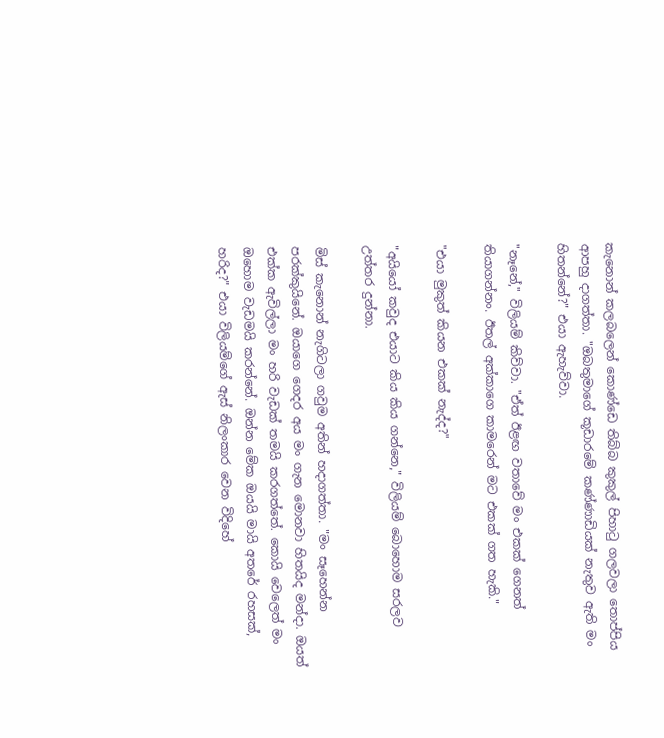කැනොන් කලබලෙන් කොණ්ඩෙ තිබ්බ කුකුල් පිහාටු ගලවලා තොප්පිය ආපහු දාගත්තා. "ඔබතුමාගේ කූඩාරමේ කණ්ණාඩියක් නැතුව ඇති මං හිතන්නේ?" එයා ඇහැව්වා.

"නෑනේ," විලියම් කිව්වා. "ඒත් ඊළඟ වතාවේ මං එකක් ගෙනත් තියාගන්නං. ඊතල් අක්කාගෙ කාමරෙන් මට එකක් ගත හැකි."

"එයා මුකුත් කියන එකක් නැද්ද?"

"අයියෝ කවුද එයාට කිය කිය ගන්නෙ," විලියම් බොහොම සරලව උත්තර දුන්නා.

මිස් කැනොන් නැගිටලා ගවුම අතින් හදාගත්තා. "මං සෑහෙන්න පරක්කුයිනේ. ඔයාගෙ ගෙදර අය මං ගැන මොනවා හිතයිද මන්දා. ඔයත් එක්ක ඇවිල්ලා මං හරි වැඩක් තමයි කරගත්තේ. කොයි වෙලෙත් මං ඔහොම වැඩමයි කරන්නේ. ඔන්න මේක ඔයයි මායි අතරේ රහසක්, හරිද?" එයා විලියම්ගේ ඇස් නිලංකාර වෙන විදිහේ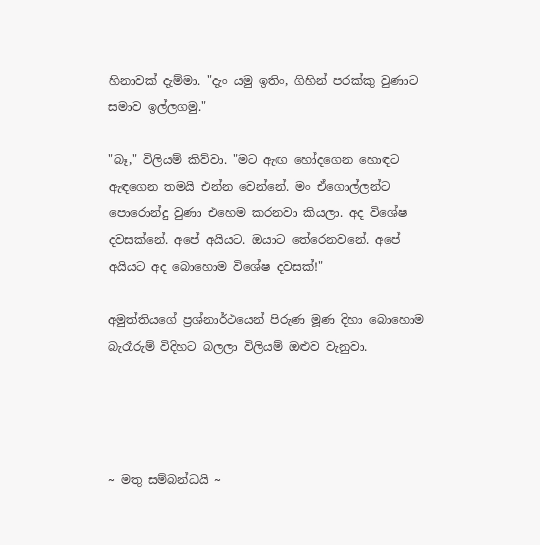හිනාවක් දැම්මා. "දැං යමු ඉතිං, ගිහින් පරක්කු වුණාට සමාව ඉල්ලගමු."

"බෑ," විලියම් කිව්වා. "මට ඇඟ හෝදගෙන හොඳට ඇඳගෙන තමයි එන්න වෙන්නේ. මං ඒගොල්ලන්ට පොරොන්දු වුණා එහෙම කරනවා කියලා. අද විශේෂ දවසක්නේ. අපේ අයියට. ඔයාට තේරෙනවනේ. අපේ අයියට අද බොහොම විශේෂ දවසක්!"

අමුත්තියගේ ප්‍රශ්නාර්ථයෙන් පිරුණ මූණ දිහා බොහොම බැරෑරුම් විදිහට බලලා විලියම් ඔළුව වැනුවා.




~ මතු සම්බන්ධයි ~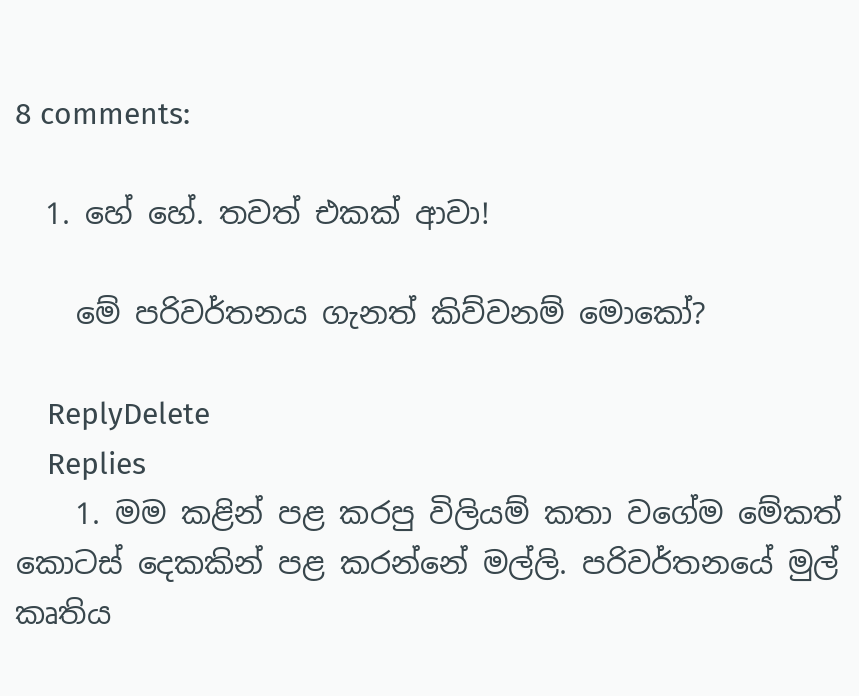8 comments:

  1. හේ හේ. තවත් එකක් ආවා!

    මේ පරිවර්තනය ගැනත් කිව්වනම් මොකෝ?

    ReplyDelete
    Replies
    1. මම කළින් පළ කරපු විලියම් කතා වගේම මේකත් කොටස් දෙකකින් පළ කරන්නේ මල්ලි. පරිවර්තනයේ මුල් කෘතිය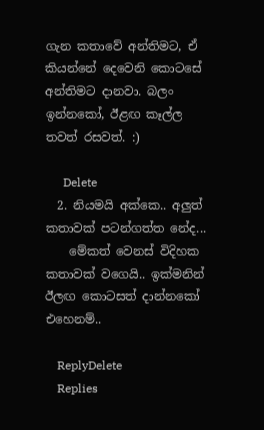ගැන කතාවේ අන්තිමට, ඒ කියන්නේ දෙවෙනි කොටසේ අන්තිමට දානවා. බලං ඉන්නකෝ, ඊළඟ කෑල්ල තවත් රසවත්. :)

      Delete
  2. නියමයි අක්කෙ.. අලුත් කතාවක් පටන්ගත්ත නේද...
    මේකත් වෙනස් විදිහක කතාවක් වගෙයි.. ඉක්මනින් ඊලඟ කොටසත් දාන්නකෝ එහෙනම්..

    ReplyDelete
    Replies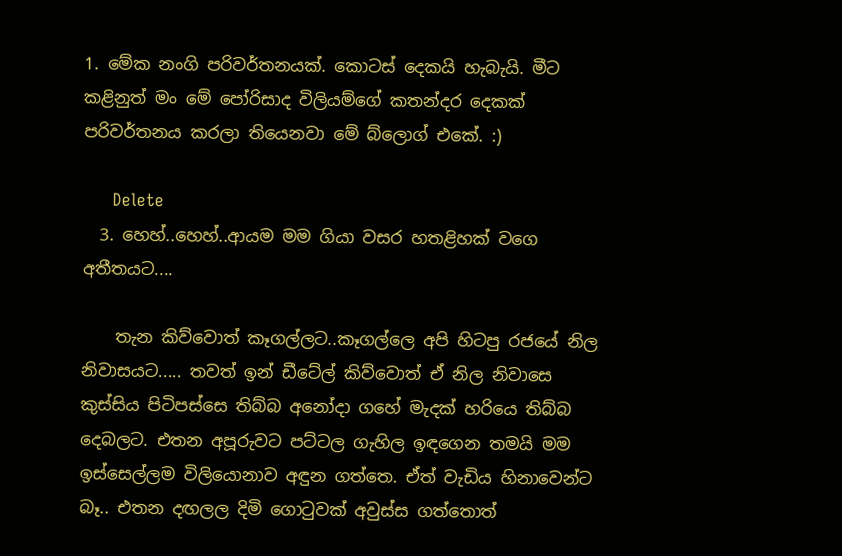1. මේක නංගි පරිවර්තනයක්. කොටස් දෙකයි හැබැයි. මීට කළිනුත් මං මේ පෝරිසාද විලියම්ගේ කතන්දර දෙකක් පරිවර්තනය කරලා තියෙනවා මේ බ්ලොග් එකේ. :)

      Delete
  3. හෙහ්..හෙහ්..ආයම මම ගියා වසර හතළිහක් වගෙ අතීතයට....

    තැන කිව්වොත් කෑගල්ලට..කෑගල්ලෙ අපි හිටපු රජයේ නිල නිවාසයට..... තවත් ඉන් ඩීටේල් කිව්වොත් ඒ නිල නිවාසෙ කුස්සිය පිටිපස්සෙ තිබ්බ අනෝදා ගහේ මැදක් හරියෙ තිබ්බ දෙබලට. එතන අපූරුවට පට්ටල ගැහිල ඉඳගෙන තමයි මම ඉස්සෙල්ලම විලියොනාව අඳුන ගත්තෙ. ඒත් වැඩිය හිනාවෙන්ට බෑ.. එතන දඟලල දිමි ගොටුවක් අවුස්ස ගත්තොත්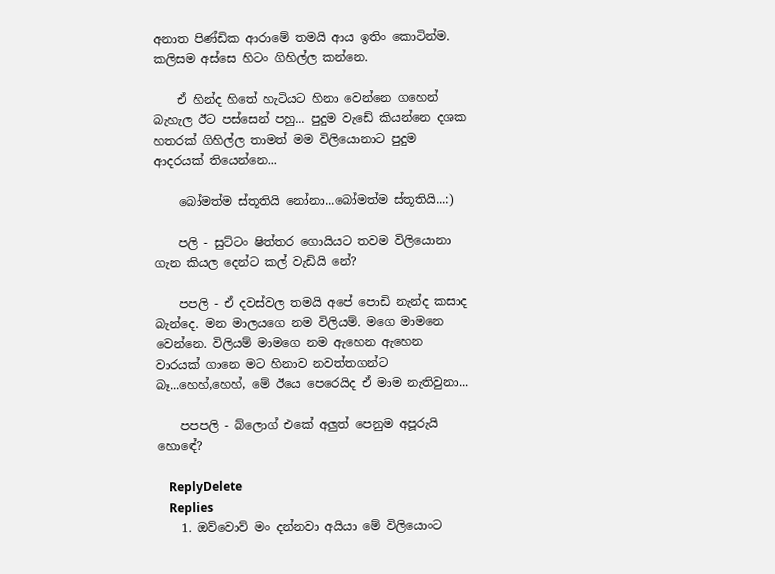අනාත පිණ්ඩික ආරාමේ තමයි ආය ඉතිං කොටින්ම. කලිසම අස්සෙ හිටං ගිහිල්ල කන්නෙ.

    ඒ හින්ද හිතේ හැටියට හිනා වෙන්නෙ ගහෙන් බැහැල ඊට පස්සෙන් පහු... පුදුම වැඩේ කියන්නෙ දශක හතරක් ගිහිල්ල තාමත් මම විලියොනාට පුදුම ආදරයක් තියෙන්නෙ...

    බෝමත්ම ස්තූතියි නෝනා...බෝමත්ම ස්තූතියි...:)

    පලි - සුට්ටං ෂිත්තර ගොයියට තවම විලියොනා ගැන කියල දෙන්ට කල් වැඩියි නේ?

    පපලි - ඒ දවස්වල තමයි අපේ පොඩි නැන්ද කසාද බැන්දෙ. මන මාලයගෙ නම විලියම්. මගෙ මාමනෙ වෙන්නෙ. විලියම් මාමගෙ නම ඇහෙන ඇහෙන වාරයක් ගානෙ මට හිනාව නවත්තගන්ට බෑ...හෙහ්,හෙහ්, මේ ඊයෙ පෙරෙයිද ඒ මාම නැතිවුනා...

    පපපලි - බ්ලොග් එකේ අලුත් පෙනුම අපූරුයි හොඳේ?

    ReplyDelete
    Replies
    1. ඔව්වොව් මං දන්නවා අයියා මේ විලියොංට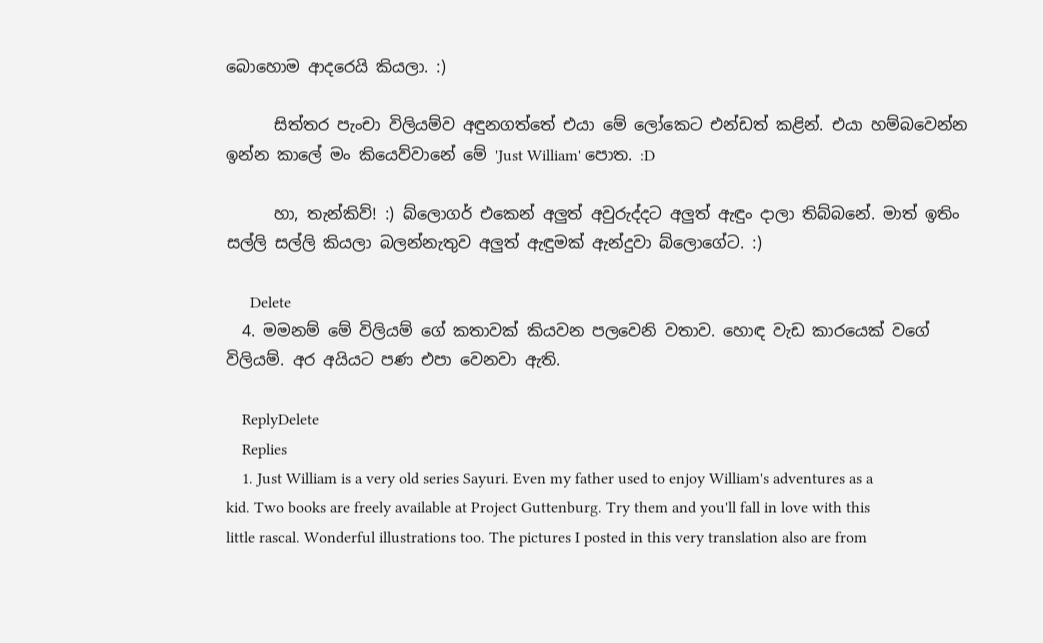බොහොම ආදරෙයි කියලා. :)

      සිත්තර පැංචා විලියම්ව අඳුනගත්තේ එයා මේ ලෝකෙට එන්ඩත් කළින්. එයා හම්බවෙන්න ඉන්න කාලේ මං කියෙව්වානේ මේ 'Just William' පොත. :D

      හා, තැන්කිව්! :) බ්ලොගර් එකෙන් අලුත් අවුරුද්දට අලුත් ඇඳුං දාලා තිබ්බනේ. මාත් ඉතිං සල්ලි සල්ලි කියලා බලන්නැතුව අලුත් ඇඳුමක් ඇන්දුවා බ්ලොගේට. :)

      Delete
  4. මමනම් මේ විලියම් ගේ කතාවක් කියවන පලවෙනි වතාව. හොඳ වැඩ කාරයෙක් වගේ විලියම්. අර අයියට පණ එපා වෙනවා ඇති.

    ReplyDelete
    Replies
    1. Just William is a very old series Sayuri. Even my father used to enjoy William's adventures as a kid. Two books are freely available at Project Guttenburg. Try them and you'll fall in love with this little rascal. Wonderful illustrations too. The pictures I posted in this very translation also are from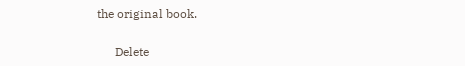the original book.

      Delete